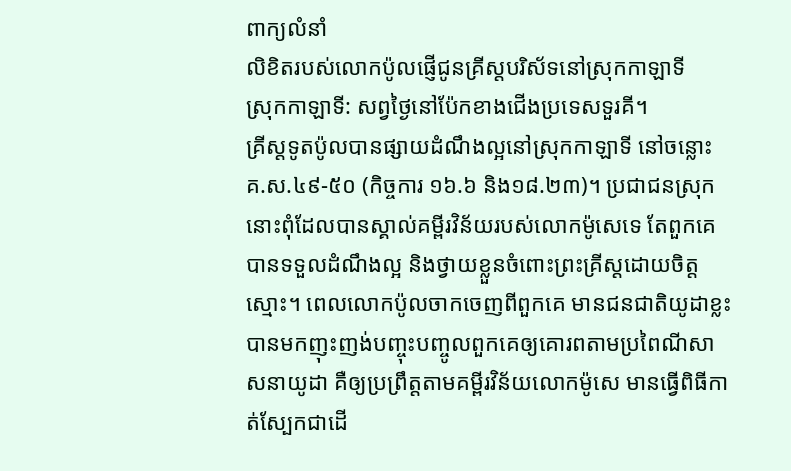ពាក្យលំនាំ
លិខិតរបស់លោកប៉ូលផ្ញើជូនគ្រីស្តបរិស័ទនៅស្រុកកាឡាទី
ស្រុកកាឡាទី: សព្វថ្ងៃនៅប៉ែកខាងជើងប្រទេសទួរគី។
គ្រីស្តទូតប៉ូលបានផ្សាយដំណឹងល្អនៅស្រុកកាឡាទី នៅចន្លោះ គ.ស.៤៩-៥០ (កិច្ចការ ១៦.៦ និង១៨.២៣)។ ប្រជាជនស្រុកនោះពុំដែលបានស្គាល់គម្ពីរវិន័យរបស់លោកម៉ូសេទេ តែពួកគេបានទទួលដំណឹងល្អ និងថ្វាយខ្លួនចំពោះព្រះគ្រីស្តដោយចិត្តស្មោះ។ ពេលលោកប៉ូលចាកចេញពីពួកគេ មានជនជាតិយូដាខ្លះបានមកញុះញង់បញ្ចុះបញ្ចូលពួកគេឲ្យគោរពតាមប្រពៃណីសាសនាយូដា គឺឲ្យប្រព្រឹត្តតាមគម្ពីរវិន័យលោកម៉ូសេ មានធ្វើពិធីកាត់ស្បែកជាដើ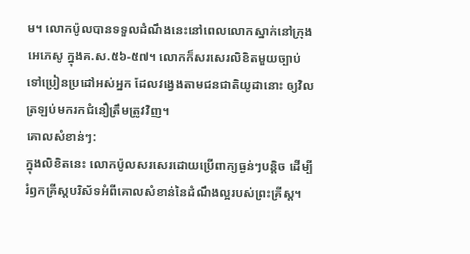ម។ លោកប៉ូលបានទទួលដំណឹងនេះនៅពេលលោកស្នាក់នៅក្រុងអេភេសូ ក្នុងគ.ស.៥៦-៥៧។ លោកក៏សរសេរលិខិតមួយច្បាប់ទៅប្រៀនប្រដៅអស់អ្នក ដែលវង្វេងតាមជនជាតិយូដានោះ ឲ្យវិលត្រឡប់មករកជំនឿត្រឹមត្រូវវិញ។
គោលសំខាន់ៗ:
ក្នុងលិខិតនេះ លោកប៉ូលសរសេរដោយប្រើពាក្យធ្ងន់ៗបន្ដិច ដើម្បីរំឭកគ្រីស្តបរិស័ទអំពីគោលសំខាន់នៃដំណឹងល្អរបស់ព្រះគ្រីស្ត។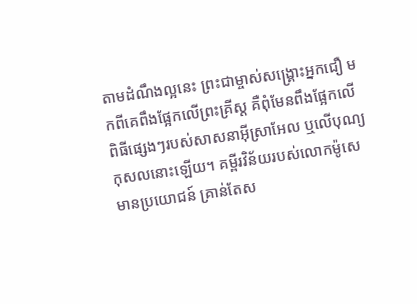តាមដំណឹងល្អនេះ ព្រះជាម្ចាស់សង្គ្រោះអ្នកជឿ មកពីគេពឹងផ្អែកលើព្រះគ្រីស្ត គឺពុំមែនពឹងផ្អែកលើពិធីផ្សេងៗរបស់សាសនាអ៊ីស្រាអែល ឬលើបុណ្យកុសលនោះឡើយ។ គម្ពីរវិន័យរបស់លោកម៉ូសេមានប្រយោជន៍ គ្រាន់តែស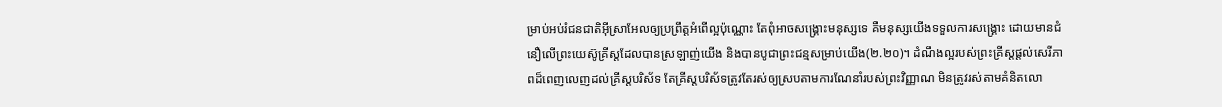ម្រាប់អប់រំជនជាតិអ៊ីស្រាអែលឲ្យប្រព្រឹត្តអំពើល្អប៉ុណ្ណោះ តែពុំអាចសង្គ្រោះមនុស្សទេ គឺមនុស្សយើងទទួលការសង្គ្រោះ ដោយមានជំនឿលើព្រះយេស៊ូគ្រីស្តដែលបានស្រឡាញ់យើង និងបានបូជាព្រះជន្មសម្រាប់យើង(២.២០)។ ដំណឹងល្អរបស់ព្រះគ្រីស្តផ្ដល់សេរីភាពដ៏ពេញលេញដល់គ្រីស្តបរិស័ទ តែគ្រីស្តបរិស័ទត្រូវតែរស់ឲ្យស្របតាមការណែនាំរបស់ព្រះវិញ្ញាណ មិនត្រូវរស់តាមគំនិតលោ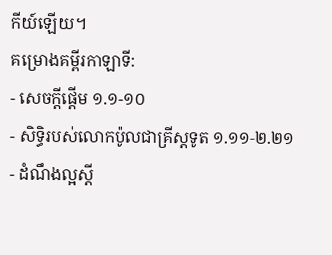កីយ៍ឡើយ។
គម្រោងគម្ពីរកាឡាទី:
- សេចក្ដីផ្ដើម ១.១-១០
- សិទ្ធិរបស់លោកប៉ូលជាគ្រីស្តទូត ១.១១‑២.២១
- ដំណឹងល្អស្ដី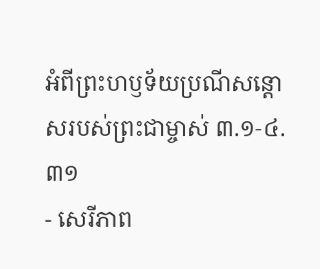អំពីព្រះហឫទ័យប្រណីសន្ដោសរបស់ព្រះជាម្ចាស់ ៣.១‑៤.៣១
- សេរីភាព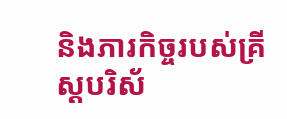និងភារកិច្ចរបស់គ្រីស្តបរិស័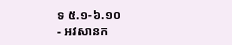ទ ៥.១‑៦.១០
- អវសានក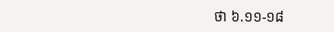ថា ៦.១១-១៨